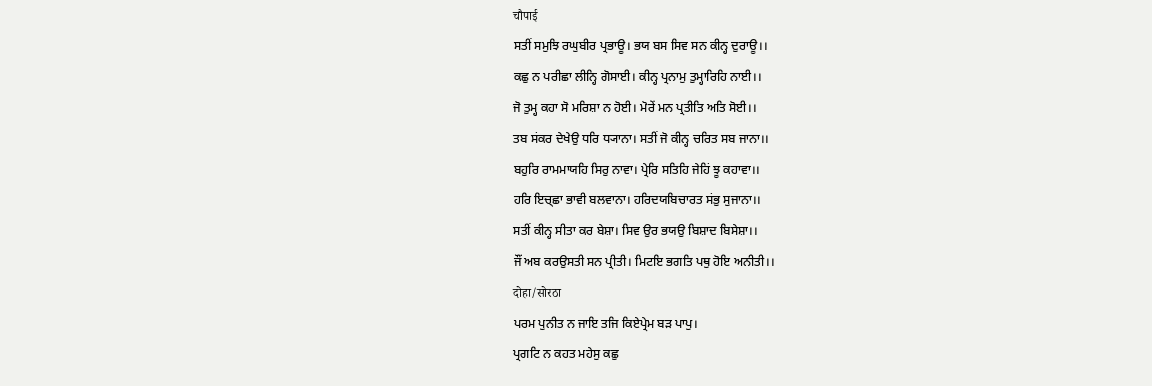चौपाई
ਸਤੀਂ ਸਮੁਝਿ ਰਘੁਬੀਰ ਪ੍ਰਭਾਊ। ਭਯ ਬਸ ਸਿਵ ਸਨ ਕੀਨ੍ਹ ਦੁਰਾਊ।।
ਕਛੁ ਨ ਪਰੀਛਾ ਲੀਨ੍ਹਿ ਗੋਸਾਈ। ਕੀਨ੍ਹ ਪ੍ਰਨਾਮੁ ਤੁਮ੍ਹਾਰਿਹਿ ਨਾਈ।।
ਜੋ ਤੁਮ੍ਹ ਕਹਾ ਸੋ ਮਰਿਸ਼ਾ ਨ ਹੋਈ। ਮੋਰੇਂ ਮਨ ਪ੍ਰਤੀਤਿ ਅਤਿ ਸੋਈ।।
ਤਬ ਸਂਕਰ ਦੇਖੇਉ ਧਰਿ ਧ੍ਯਾਨਾ। ਸਤੀਂ ਜੋ ਕੀਨ੍ਹ ਚਰਿਤ ਸਬ ਜਾਨਾ।।
ਬਹੁਰਿ ਰਾਮਮਾਯਹਿ ਸਿਰੁ ਨਾਵਾ। ਪ੍ਰੇਰਿ ਸਤਿਹਿ ਜੇਹਿਂ ਝੂ ਕਹਾਵਾ।।
ਹਰਿ ਇਚ੍ਛਾ ਭਾਵੀ ਬਲਵਾਨਾ। ਹਰਿਦਯਬਿਚਾਰਤ ਸਂਭੁ ਸੁਜਾਨਾ।।
ਸਤੀਂ ਕੀਨ੍ਹ ਸੀਤਾ ਕਰ ਬੇਸ਼ਾ। ਸਿਵ ਉਰ ਭਯਉ ਬਿਸ਼ਾਦ ਬਿਸੇਸ਼ਾ।।
ਜੌਂ ਅਬ ਕਰਉਸਤੀ ਸਨ ਪ੍ਰੀਤੀ। ਮਿਟਇ ਭਗਤਿ ਪਥੁ ਹੋਇ ਅਨੀਤੀ।।
दोहा/सोरठा
ਪਰਮ ਪੁਨੀਤ ਨ ਜਾਇ ਤਜਿ ਕਿਏਪ੍ਰੇਮ ਬਡ਼ ਪਾਪੁ।
ਪ੍ਰਗਟਿ ਨ ਕਹਤ ਮਹੇਸੁ ਕਛੁ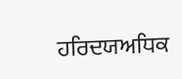ਹਰਿਦਯਅਧਿਕ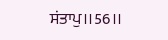ਸਂਤਾਪੁ।।56।।